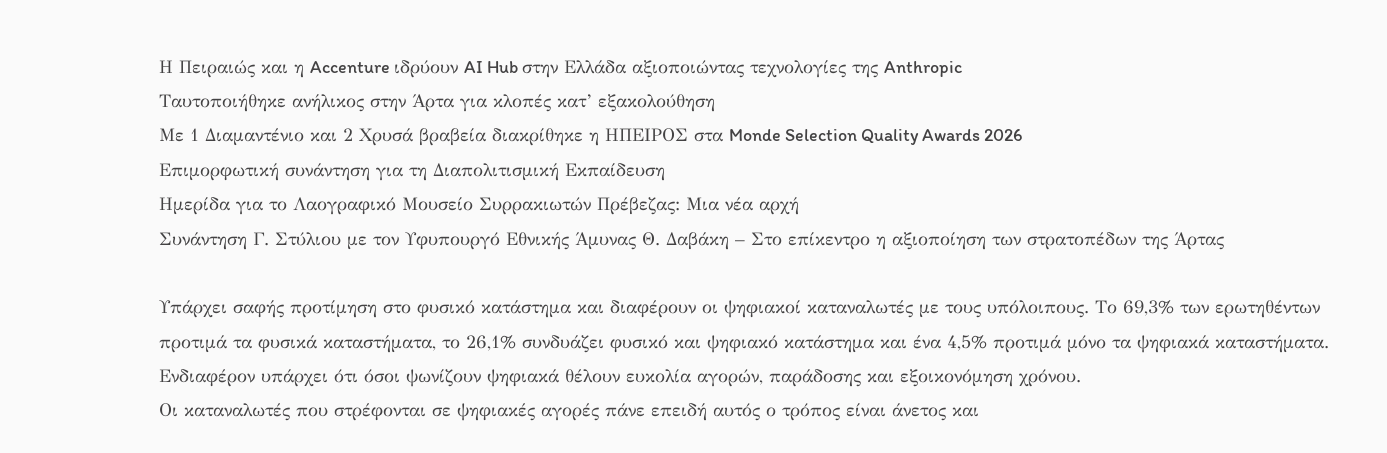Η Πειραιώς και η Accenture ιδρύουν AI Hub στην Ελλάδα αξιοποιώντας τεχνολογίες της Anthropic
Ταυτοποιήθηκε ανήλικος στην Άρτα για κλοπές κατ’ εξακολούθηση
Με 1 Διαμαντένιο και 2 Χρυσά βραβεία διακρίθηκε η ΗΠΕΙΡΟΣ στα Monde Selection Quality Awards 2026
Επιμορφωτική συνάντηση για τη Διαπολιτισμική Εκπαίδευση
Ημερίδα για το Λαογραφικό Μουσείο Συρρακιωτών Πρέβεζας: Μια νέα αρχή
Συνάντηση Γ. Στύλιου με τον Υφυπουργό Εθνικής Άμυνας Θ. Δαβάκη – Στο επίκεντρο η αξιοποίηση των στρατοπέδων της Άρτας

Υπάρχει σαφής προτίμηση στο φυσικό κατάστημα και διαφέρουν οι ψηφιακοί καταναλωτές με τους υπόλοιπους. Το 69,3% των ερωτηθέντων προτιμά τα φυσικά καταστήματα, το 26,1% συνδυάζει φυσικό και ψηφιακό κατάστημα και ένα 4,5% προτιμά μόνο τα ψηφιακά καταστήματα. Ενδιαφέρον υπάρχει ότι όσοι ψωνίζουν ψηφιακά θέλουν ευκολία αγορών, παράδοσης και εξοικονόμηση χρόνου.
Οι καταναλωτές που στρέφονται σε ψηφιακές αγορές πάνε επειδή αυτός ο τρόπος είναι άνετος και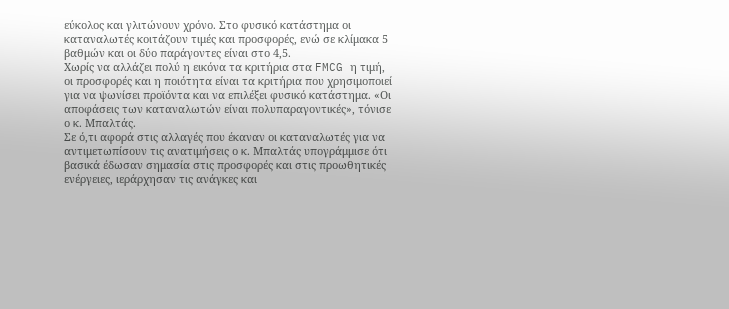εύκολος και γλιτώνουν χρόνο. Στο φυσικό κατάστημα οι καταναλωτές κοιτάζουν τιμές και προσφορές, ενώ σε κλίμακα 5 βαθμών και οι δύο παράγοντες είναι στο 4,5.
Χωρίς να αλλάζει πολύ η εικόνα τα κριτήρια στα FMCG η τιμή, οι προσφορές και η ποιότητα είναι τα κριτήρια που χρησιμοποιεί για να ψωνίσει προϊόντα και να επιλέξει φυσικό κατάστημα. «Οι αποφάσεις των καταναλωτών είναι πολυπαραγοντικές», τόνισε ο κ. Μπαλτάς.
Σε ό,τι αφορά στις αλλαγές που έκαναν οι καταναλωτές για να αντιμετωπίσουν τις ανατιμήσεις ο κ. Μπαλτάς υπογράμμισε ότι βασικά έδωσαν σημασία στις προσφορές και στις προωθητικές ενέργειες, ιεράρχησαν τις ανάγκες και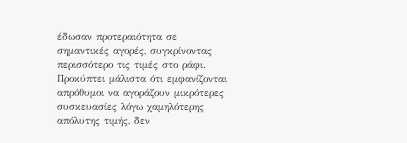έδωσαν προτεραιότητα σε σημαντικές αγορές, συγκρίνοντας περισσότερο τις τιμές στο ράφι.
Προκύπτει μάλιστα ότι εμφανίζονται απρόθυμοι να αγοράζουν μικρότερες συσκευασίες λόγω χαμηλότερης απόλυτης τιμής, δεν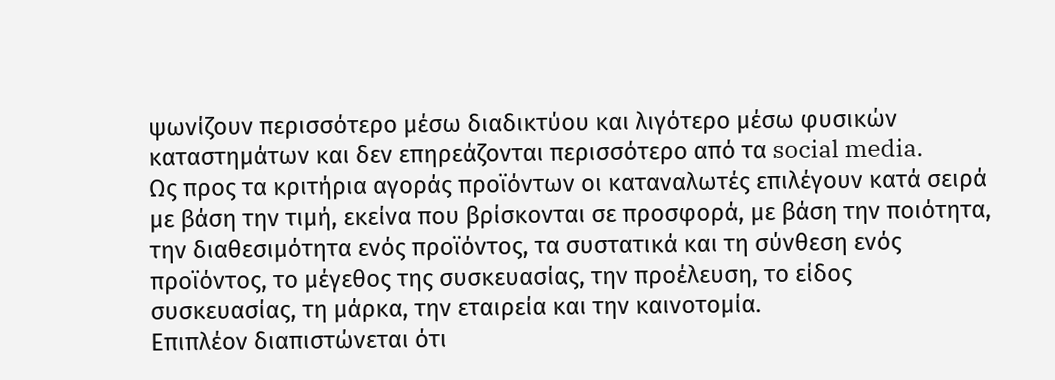ψωνίζουν περισσότερο μέσω διαδικτύου και λιγότερο μέσω φυσικών καταστημάτων και δεν επηρεάζονται περισσότερο από τα social media.
Ως προς τα κριτήρια αγοράς προϊόντων οι καταναλωτές επιλέγουν κατά σειρά με βάση την τιμή, εκείνα που βρίσκονται σε προσφορά, με βάση την ποιότητα, την διαθεσιμότητα ενός προϊόντος, τα συστατικά και τη σύνθεση ενός προϊόντος, το μέγεθος της συσκευασίας, την προέλευση, το είδος συσκευασίας, τη μάρκα, την εταιρεία και την καινοτομία.
Επιπλέον διαπιστώνεται ότι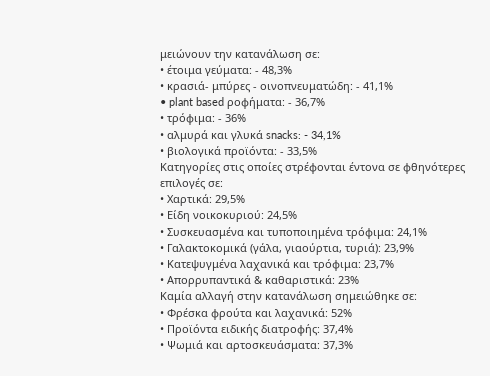μειώνουν την κατανάλωση σε:
• έτοιμα γεύματα: - 48,3%
• κρασιά- μπύρες - οινοπνευματώδη: - 41,1%
• plant based ροφήματα: - 36,7%
• τρόφιμα: - 36%
• αλμυρά και γλυκά snacks: - 34,1%
• βιολογικά προϊόντα: - 33,5%
Κατηγορίες στις οποίες στρέφονται έντονα σε φθηνότερες επιλογές σε:
• Χαρτικά: 29,5%
• Είδη νοικοκυριού: 24,5%
• Συσκευασμένα και τυποποιημένα τρόφιμα: 24,1%
• Γαλακτοκομικά (γάλα, γιαούρτια, τυριά): 23,9%
• Κατεψυγμένα λαχανικά και τρόφιμα: 23,7%
• Απορρυπαντικά & καθαριστικά: 23%
Καμία αλλαγή στην κατανάλωση σημειώθηκε σε:
• Φρέσκα φρούτα και λαχανικά: 52%
• Προϊόντα ειδικής διατροφής: 37,4%
• Ψωμιά και αρτοσκευάσματα: 37,3%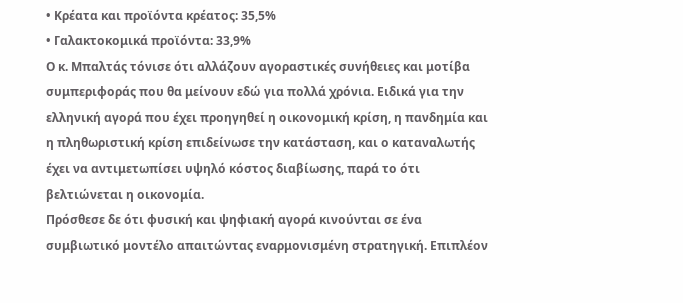• Κρέατα και προϊόντα κρέατος: 35,5%
• Γαλακτοκομικά προϊόντα: 33,9%
Ο κ. Μπαλτάς τόνισε ότι αλλάζουν αγοραστικές συνήθειες και μοτίβα συμπεριφοράς που θα μείνουν εδώ για πολλά χρόνια. Ειδικά για την ελληνική αγορά που έχει προηγηθεί η οικονομική κρίση, η πανδημία και η πληθωριστική κρίση επιδείνωσε την κατάσταση, και ο καταναλωτής έχει να αντιμετωπίσει υψηλό κόστος διαβίωσης, παρά το ότι βελτιώνεται η οικονομία.
Πρόσθεσε δε ότι φυσική και ψηφιακή αγορά κινούνται σε ένα συμβιωτικό μοντέλο απαιτώντας εναρμονισμένη στρατηγική. Επιπλέον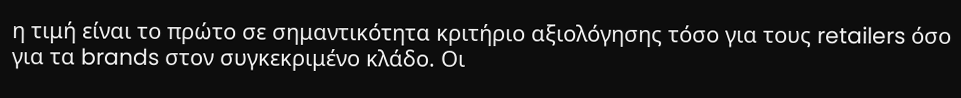η τιμή είναι το πρώτο σε σημαντικότητα κριτήριο αξιολόγησης τόσο για τους retailers όσο για τα brands στον συγκεκριμένο κλάδο. Οι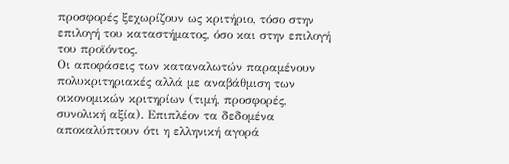προσφορές ξεχωρίζουν ως κριτήριο, τόσο στην επιλογή του καταστήματος, όσο και στην επιλογή του προϊόντος.
Οι αποφάσεις των καταναλωτών παραμένουν πολυκριτηριακές αλλά με αναβάθμιση των οικονομικών κριτηρίων (τιμή, προσφορές, συνολική αξία). Επιπλέον τα δεδομένα αποκαλύπτουν ότι η ελληνική αγορά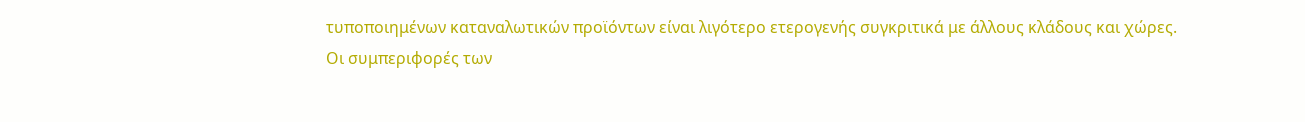τυποποιημένων καταναλωτικών προϊόντων είναι λιγότερο ετερογενής συγκριτικά με άλλους κλάδους και χώρες.
Οι συμπεριφορές των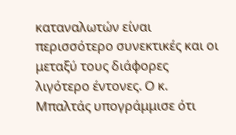καταναλωτών είναι περισσότερο συνεκτικές και οι μεταξύ τους διάφορες λιγότερο έντονες. Ο κ. Μπαλτάς υπογράμμισε ότι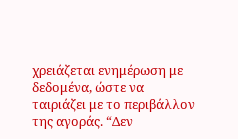χρειάζεται ενημέρωση με δεδομένα, ώστε να ταιριάζει με το περιβάλλον της αγοράς. “Δεν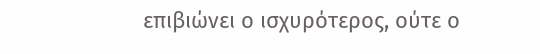επιβιώνει ο ισχυρότερος, ούτε ο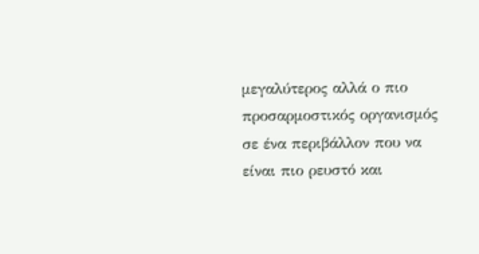μεγαλύτερος αλλά ο πιο προσαρμοστικός οργανισμός σε ένα περιβάλλον που να είναι πιο ρευστό και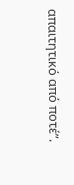απαιτητικό από ποτέ”.